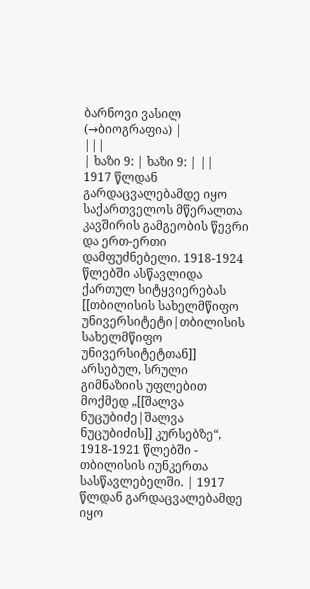ბარნოვი ვასილ
(→ბიოგრაფია) |
|||
| ხაზი 9: | ხაზი 9: | ||
1917 წლდან გარდაცვალებამდე იყო საქართველოს მწერალთა კავშირის გამგეობის წევრი და ერთ-ერთი დამფუძნებელი. 1918-1924 წლებში ასწავლიდა ქართულ სიტყვიერებას [[თბილისის სახელმწიფო უნივერსიტეტი|თბილისის სახელმწიფო უნივერსიტეტთან]] არსებულ, სრული გიმნაზიის უფლებით მოქმედ „[[შალვა ნუცუბიძე|შალვა ნუცუბიძის]] კურსებზე“, 1918-1921 წლებში - თბილისის იუნკერთა სასწავლებელში. | 1917 წლდან გარდაცვალებამდე იყო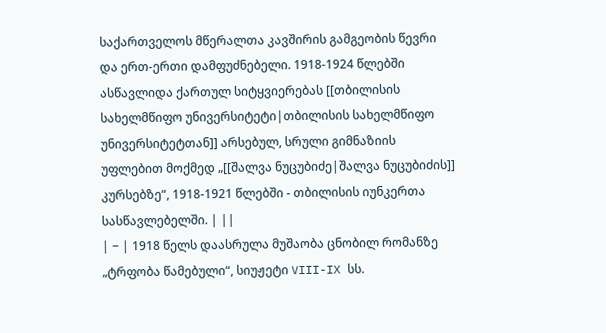საქართველოს მწერალთა კავშირის გამგეობის წევრი და ერთ-ერთი დამფუძნებელი. 1918-1924 წლებში ასწავლიდა ქართულ სიტყვიერებას [[თბილისის სახელმწიფო უნივერსიტეტი|თბილისის სახელმწიფო უნივერსიტეტთან]] არსებულ, სრული გიმნაზიის უფლებით მოქმედ „[[შალვა ნუცუბიძე|შალვა ნუცუბიძის]] კურსებზე“, 1918-1921 წლებში - თბილისის იუნკერთა სასწავლებელში. | ||
| − | 1918 წელს დაასრულა მუშაობა ცნობილ რომანზე „ტრფობა წამებული“, სიუჟეტი VIII-IX სს.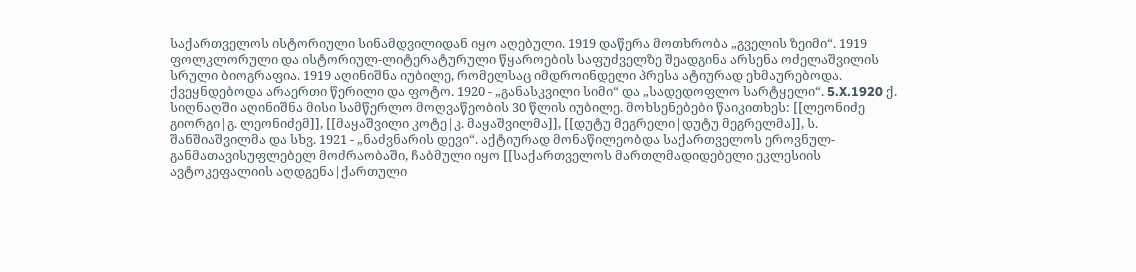საქართველოს ისტორიული სინამდვილიდან იყო აღებული. 1919 დაწერა მოთხრობა „გველის ზეიმი“. 1919 ფოლკლორული და ისტორიულ-ლიტერატურული წყაროების საფუძველზე შეადგინა არსენა ოძელაშვილის სრული ბიოგრაფია. 1919 აღინიშნა იუბილე, რომელსაც იმდროინდელი პრესა ატიურად ეხმაურებოდა. ქვეყნდებოდა არაერთი წერილი და ფოტო. 1920 - „განასკვილი სიმი“ და „სადედოფლო სარტყელი“. 5.X.1920 ქ. სიღნაღში აღინიშნა მისი სამწერლო მოღვაწეობის 30 წლის იუბილე. მოხსენებები წაიკითხეს: [[ლეონიძე გიორგი|გ. ლეონიძემ]], [[მაყაშვილი კოტე|კ. მაყაშვილმა]], [[დუტუ მეგრელი|დუტუ მეგრელმა]], ს. შანშიაშვილმა და სხვ. 1921 - „ნაძვნარის დევი“. აქტიურად მონაწილეობდა საქართველოს ეროვნულ-განმათავისუფლებელ მოძრაობაში, ჩაბმული იყო [[საქართველოს მართლმადიდებელი ეკლესიის ავტოკეფალიის აღდგენა|ქართული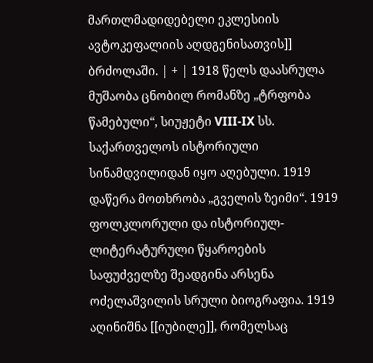მართლმადიდებელი ეკლესიის ავტოკეფალიის აღდგენისათვის]] ბრძოლაში. | + | 1918 წელს დაასრულა მუშაობა ცნობილ რომანზე „ტრფობა წამებული“, სიუჟეტი VIII-IX სს. საქართველოს ისტორიული სინამდვილიდან იყო აღებული. 1919 დაწერა მოთხრობა „გველის ზეიმი“. 1919 ფოლკლორული და ისტორიულ-ლიტერატურული წყაროების საფუძველზე შეადგინა არსენა ოძელაშვილის სრული ბიოგრაფია. 1919 აღინიშნა [[იუბილე]], რომელსაც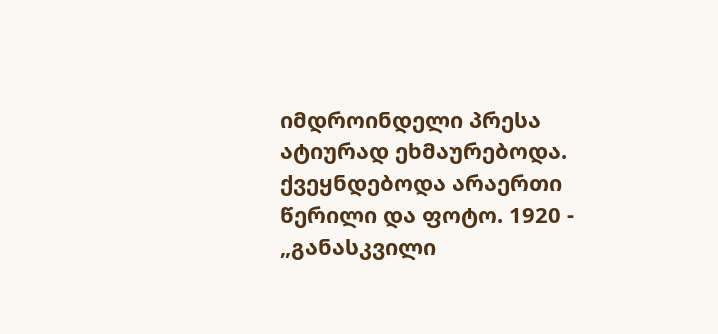იმდროინდელი პრესა ატიურად ეხმაურებოდა. ქვეყნდებოდა არაერთი წერილი და ფოტო. 1920 - „განასკვილი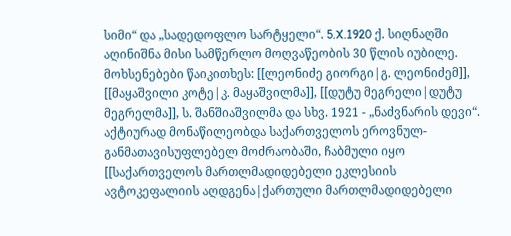სიმი“ და „სადედოფლო სარტყელი“. 5.X.1920 ქ. სიღნაღში აღინიშნა მისი სამწერლო მოღვაწეობის 30 წლის იუბილე. მოხსენებები წაიკითხეს: [[ლეონიძე გიორგი|გ. ლეონიძემ]], [[მაყაშვილი კოტე|კ. მაყაშვილმა]], [[დუტუ მეგრელი|დუტუ მეგრელმა]], ს. შანშიაშვილმა და სხვ. 1921 - „ნაძვნარის დევი“. აქტიურად მონაწილეობდა საქართველოს ეროვნულ-განმათავისუფლებელ მოძრაობაში, ჩაბმული იყო [[საქართველოს მართლმადიდებელი ეკლესიის ავტოკეფალიის აღდგენა|ქართული მართლმადიდებელი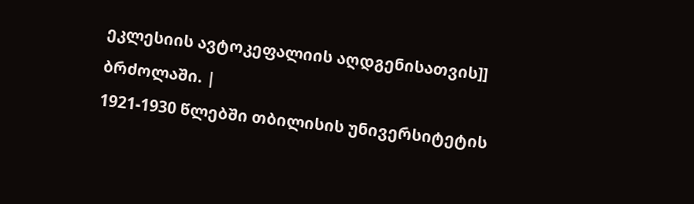ეკლესიის ავტოკეფალიის აღდგენისათვის]] ბრძოლაში. |
1921-1930 წლებში თბილისის უნივერსიტეტის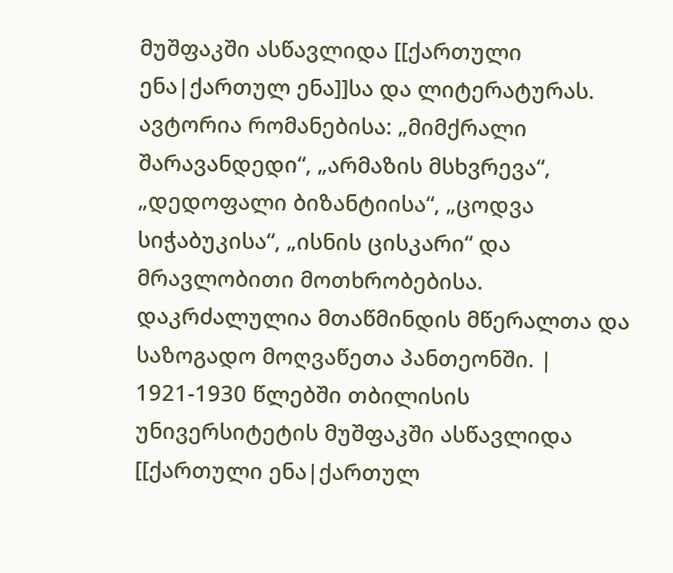მუშფაკში ასწავლიდა [[ქართული ენა|ქართულ ენა]]სა და ლიტერატურას. ავტორია რომანებისა: „მიმქრალი შარავანდედი“, „არმაზის მსხვრევა“, „დედოფალი ბიზანტიისა“, „ცოდვა სიჭაბუკისა“, „ისნის ცისკარი“ და მრავლობითი მოთხრობებისა. დაკრძალულია მთაწმინდის მწერალთა და საზოგადო მოღვაწეთა პანთეონში. | 1921-1930 წლებში თბილისის უნივერსიტეტის მუშფაკში ასწავლიდა [[ქართული ენა|ქართულ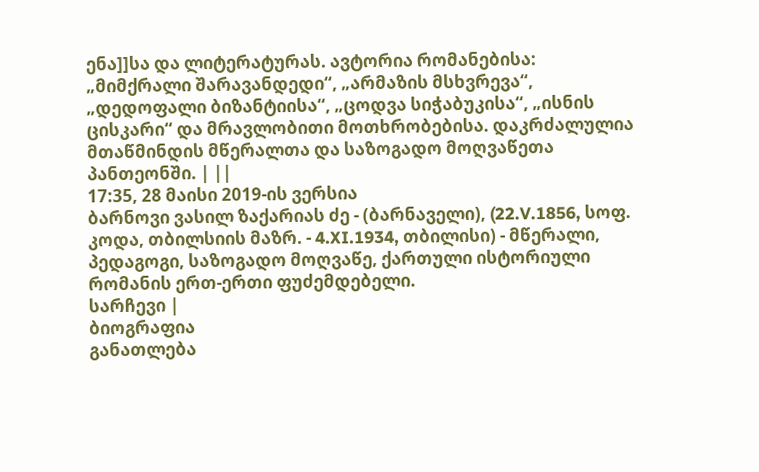ენა]]სა და ლიტერატურას. ავტორია რომანებისა: „მიმქრალი შარავანდედი“, „არმაზის მსხვრევა“, „დედოფალი ბიზანტიისა“, „ცოდვა სიჭაბუკისა“, „ისნის ცისკარი“ და მრავლობითი მოთხრობებისა. დაკრძალულია მთაწმინდის მწერალთა და საზოგადო მოღვაწეთა პანთეონში. | ||
17:35, 28 მაისი 2019-ის ვერსია
ბარნოვი ვასილ ზაქარიას ძე - (ბარნაველი), (22.V.1856, სოფ. კოდა, თბილსიის მაზრ. - 4.XI.1934, თბილისი) - მწერალი, პედაგოგი, საზოგადო მოღვაწე, ქართული ისტორიული რომანის ერთ-ერთი ფუძემდებელი.
სარჩევი |
ბიოგრაფია
განათლება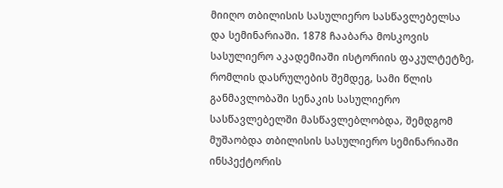მიიღო თბილისის სასულიერო სასწავლებელსა და სემინარიაში. 1878 ჩააბარა მოსკოვის სასულიერო აკადემიაში ისტორიის ფაკულტეტზე, რომლის დასრულების შემდეგ, სამი წლის განმავლობაში სენაკის სასულიერო სასწავლებელში მასწავლებლობდა, შემდგომ მუშაობდა თბილისის სასულიერო სემინარიაში ინსპექტორის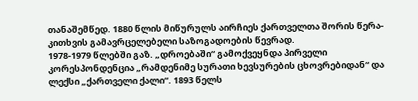თანაშემწედ. 1880 წლის მიწურულს აირჩიეს ქართველთა შორის წერა-კითხვის გამავრცელებელი საზოგადოების წევრად.
1978-1979 წლებში გაზ. „დროებაში“ გამოქვეყნდა პირველი კორესპონდენცია „რამდენიმე სურათი ხევსურების ცხოვრებიდან“ და ლექსი „ქართველი ქალი“. 1893 წელს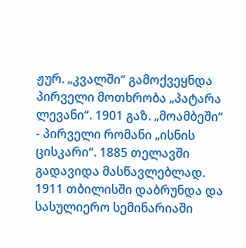ჟურ. „კვალში“ გამოქვეყნდა პირველი მოთხრობა „პატარა ლევანი“. 1901 გაზ. „მოამბეში“ - პირველი რომანი „ისნის ცისკარი“. 1885 თელავში გადავიდა მასწავლებლად. 1911 თბილისში დაბრუნდა და სასულიერო სემინარიაში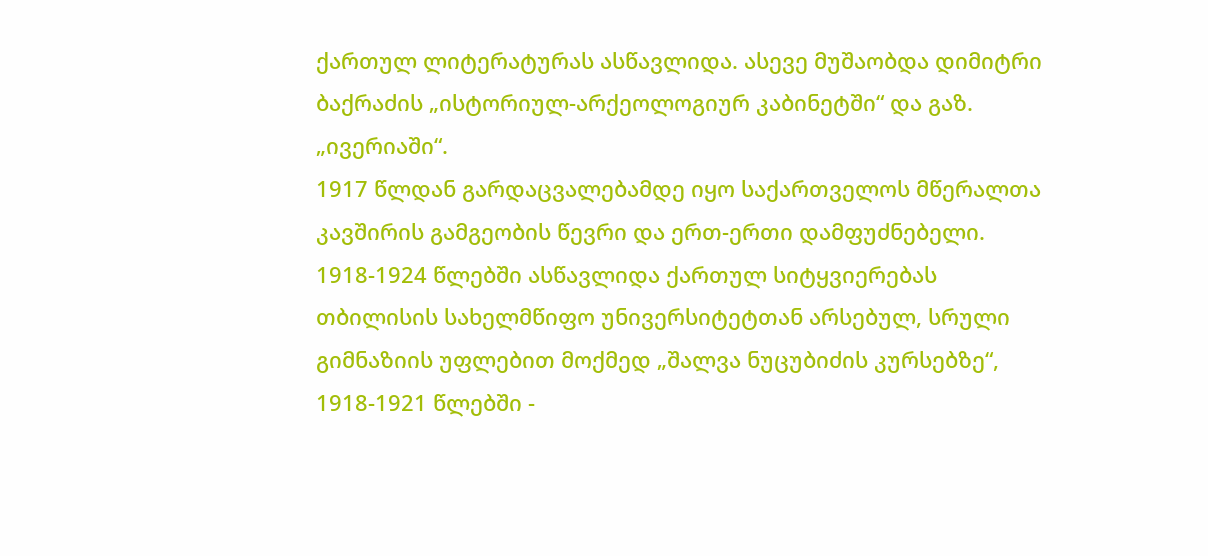ქართულ ლიტერატურას ასწავლიდა. ასევე მუშაობდა დიმიტრი ბაქრაძის „ისტორიულ-არქეოლოგიურ კაბინეტში“ და გაზ. „ივერიაში“.
1917 წლდან გარდაცვალებამდე იყო საქართველოს მწერალთა კავშირის გამგეობის წევრი და ერთ-ერთი დამფუძნებელი. 1918-1924 წლებში ასწავლიდა ქართულ სიტყვიერებას თბილისის სახელმწიფო უნივერსიტეტთან არსებულ, სრული გიმნაზიის უფლებით მოქმედ „შალვა ნუცუბიძის კურსებზე“, 1918-1921 წლებში -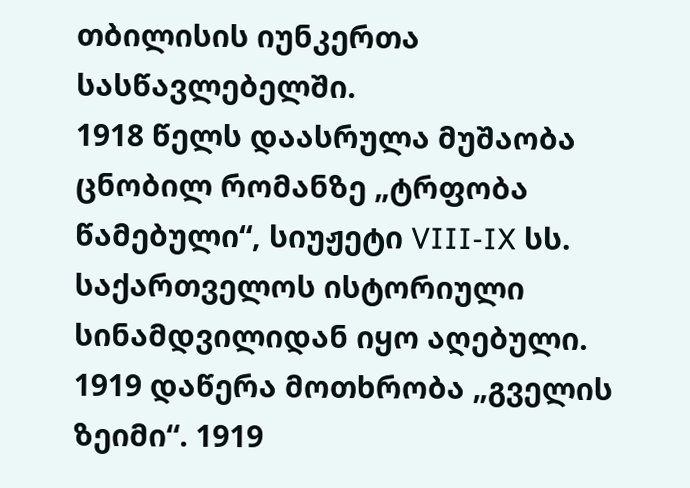თბილისის იუნკერთა სასწავლებელში.
1918 წელს დაასრულა მუშაობა ცნობილ რომანზე „ტრფობა წამებული“, სიუჟეტი VIII-IX სს. საქართველოს ისტორიული სინამდვილიდან იყო აღებული. 1919 დაწერა მოთხრობა „გველის ზეიმი“. 1919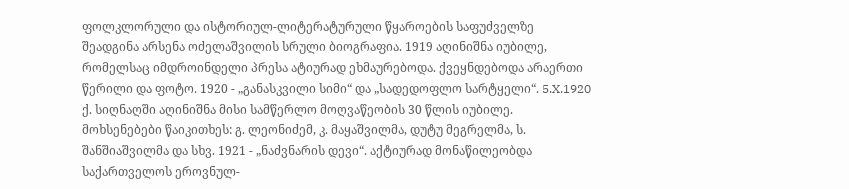ფოლკლორული და ისტორიულ-ლიტერატურული წყაროების საფუძველზე შეადგინა არსენა ოძელაშვილის სრული ბიოგრაფია. 1919 აღინიშნა იუბილე, რომელსაც იმდროინდელი პრესა ატიურად ეხმაურებოდა. ქვეყნდებოდა არაერთი წერილი და ფოტო. 1920 - „განასკვილი სიმი“ და „სადედოფლო სარტყელი“. 5.X.1920 ქ. სიღნაღში აღინიშნა მისი სამწერლო მოღვაწეობის 30 წლის იუბილე. მოხსენებები წაიკითხეს: გ. ლეონიძემ, კ. მაყაშვილმა, დუტუ მეგრელმა, ს. შანშიაშვილმა და სხვ. 1921 - „ნაძვნარის დევი“. აქტიურად მონაწილეობდა საქართველოს ეროვნულ-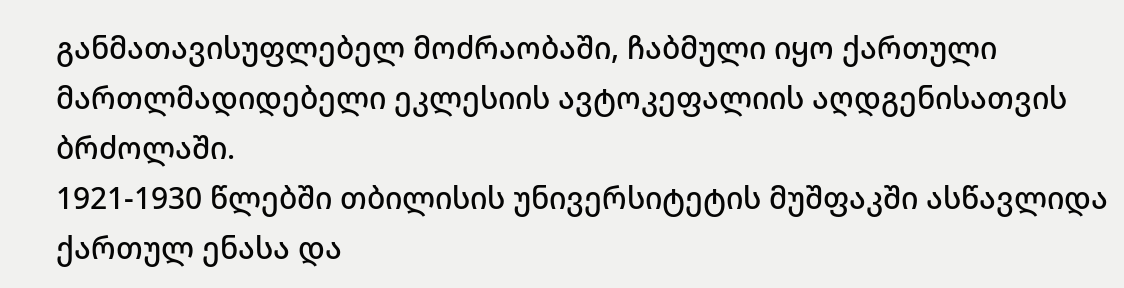განმათავისუფლებელ მოძრაობაში, ჩაბმული იყო ქართული მართლმადიდებელი ეკლესიის ავტოკეფალიის აღდგენისათვის ბრძოლაში.
1921-1930 წლებში თბილისის უნივერსიტეტის მუშფაკში ასწავლიდა ქართულ ენასა და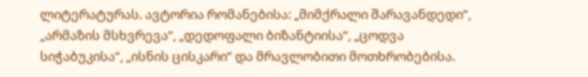ლიტერატურას. ავტორია რომანებისა: „მიმქრალი შარავანდედი“, „არმაზის მსხვრევა“, „დედოფალი ბიზანტიისა“, „ცოდვა სიჭაბუკისა“, „ისნის ცისკარი“ და მრავლობითი მოთხრობებისა.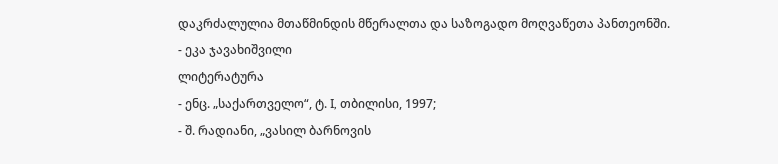დაკრძალულია მთაწმინდის მწერალთა და საზოგადო მოღვაწეთა პანთეონში.
- ეკა ჯავახიშვილი
ლიტერატურა
- ენც. „საქართველო“, ტ. I, თბილისი, 1997;
- შ. რადიანი, „ვასილ ბარნოვის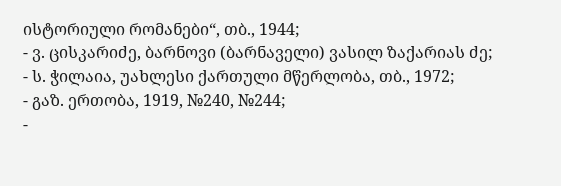ისტორიული რომანები“, თბ., 1944;
- ვ. ცისკარიძე, ბარნოვი (ბარნაველი) ვასილ ზაქარიას ძე;
- ს. ჭილაია, უახლესი ქართული მწერლობა, თბ., 1972;
- გაზ. ერთობა, 1919, №240, №244;
-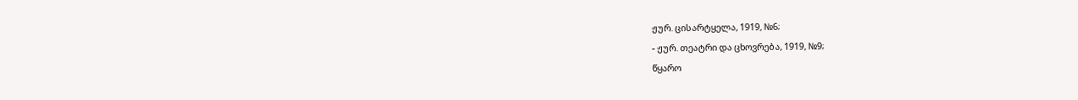ჟურ. ცისარტყელა, 1919, №6;
- ჟურ. თეატრი და ცხოვრება, 1919, №9;
წყარო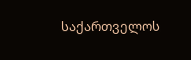საქართველოს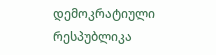დემოკრატიული რესპუბლიკა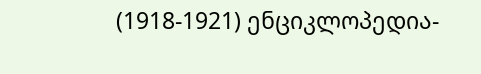(1918-1921) ენციკლოპედია-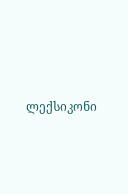ლექსიკონი